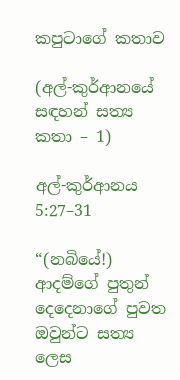කපුටාගේ කතාව

(අල්-කුර්ආනයේ සඳහන් සත්‍ය කතා – 1)

අල්-කුර්ආනය 5:27–31

“(නබියේ!) ආදම්ගේ පුතුන් දෙදෙනාගේ පුවත ඔවුන්ට සත්‍ය ලෙස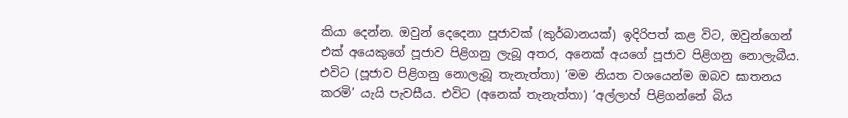කියා දෙන්න. ඔවුන් දෙදෙනා පූජාවක් (කුර්බානයක්) ඉදිරිපත් කළ විට, ඔවුන්ගෙන් එක් අයෙකුගේ පූජාව පිළිගනු ලැබූ අතර, අනෙක් අයගේ පූජාව පිළිගනු නොලැබීය. එවිට (පූජාව පිළිගනු නොලැබූ තැනැත්තා) ‘මම නියත වශයෙන්ම ඔබව ඝාතනය කරමි’ යැයි පැවසීය. එවිට (අනෙක් තැනැත්තා) ‘අල්ලාහ් පිළිගන්නේ බිය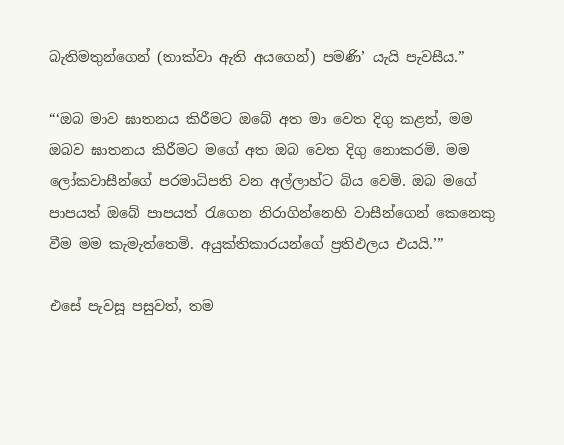බැතිමතුන්ගෙන් (තාක්වා ඇති අයගෙන්) පමණි’ යැයි පැවසීය.”

“‘ඔබ මාව ඝාතනය කිරීමට ඔබේ අත මා වෙත දිගු කළත්, මම ඔබව ඝාතනය කිරීමට මගේ අත ඔබ වෙත දිගු නොකරමි. මම ලෝකවාසීන්ගේ පරමාධිපති වන අල්ලාහ්ට බිය වෙමි. ඔබ මගේ පාපයත් ඔබේ පාපයත් රැගෙන නිරාගින්නෙහි වාසීන්ගෙන් කෙනෙකු වීම මම කැමැත්තෙමි. අයුක්තිකාරයන්ගේ ප්‍රතිඵලය එයයි.’”

එසේ පැවසූ පසුවත්, තම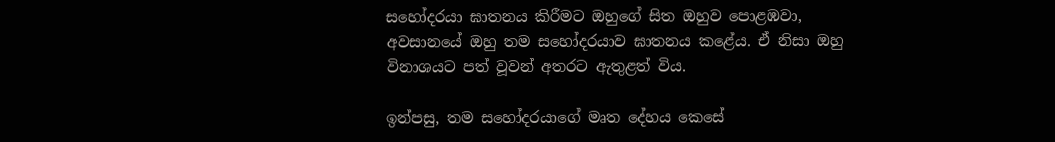සහෝදරයා ඝාතනය කිරීමට ඔහුගේ සිත ඔහුව පොළඹවා, අවසානයේ ඔහු තම සහෝදරයාව ඝාතනය කළේය. ඒ නිසා ඔහු විනාශයට පත් වූවන් අතරට ඇතුළත් විය.

ඉන්පසු, තම සහෝදරයාගේ මෘත දේහය කෙසේ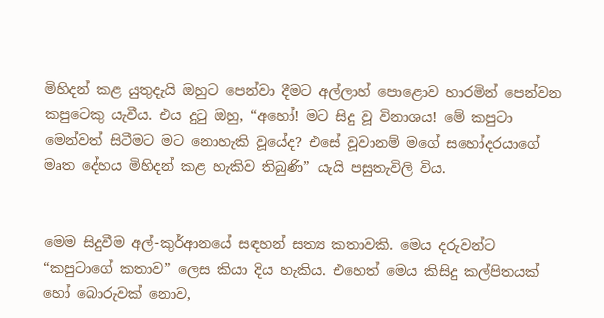මිහිදන් කළ යුතුදැයි ඔහුට පෙන්වා දීමට අල්ලාහ් පොළොව හාරමින් පෙන්වන කපුටෙකු යැවීය. එය දුටු ඔහු, “අහෝ! මට සිදු වූ විනාශය! මේ කපුටා මෙන්වත් සිටීමට මට නොහැකි වූයේද? එසේ වූවානම් මගේ සහෝදරයාගේ මෘත දේහය මිහිදන් කළ හැකිව තිබුණි” යැයි පසුතැවිලි විය.


මෙම සිදුවීම අල්-කුර්ආනයේ සඳහන් සත්‍ය කතාවකි. මෙය දරුවන්ට “කපුටාගේ කතාව” ලෙස කියා දිය හැකිය. එහෙත් මෙය කිසිදු කල්පිතයක් හෝ බොරුවක් නොව,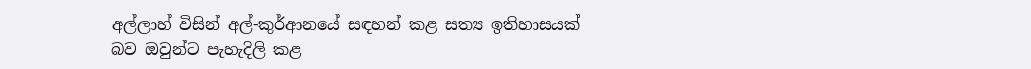අල්ලාහ් විසින් අල්-කුර්ආනයේ සඳහන් කළ සත්‍ය ඉතිහාසයක් බව ඔවුන්ට පැහැදිලි කළ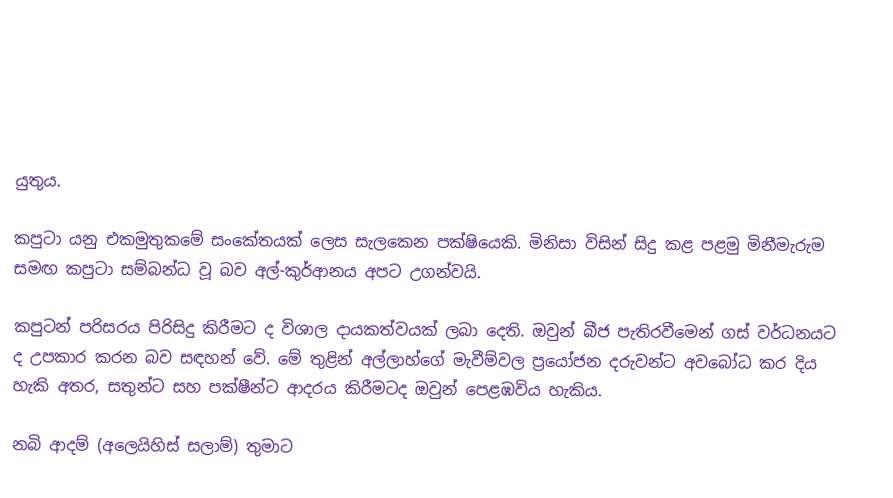යුතුය.

කපුටා යනු එකමුතුකමේ සංකේතයක් ලෙස සැලකෙන පක්ෂියෙකි. මිනිසා විසින් සිදු කළ පළමු මිනීමැරුම සමඟ කපුටා සම්බන්ධ වූ බව අල්-කුර්ආනය අපට උගන්වයි.

කපුටන් පරිසරය පිරිසිදු කිරීමට ද විශාල දායකත්වයක් ලබා දෙති. ඔවුන් බීජ පැතිරවීමෙන් ගස් වර්ධනයට ද උපකාර කරන බව සඳහන් වේ. මේ තුළින් අල්ලාහ්ගේ මැවීම්වල ප්‍රයෝජන දරුවන්ට අවබෝධ කර දිය හැකි අතර, සතුන්ට සහ පක්ෂීන්ට ආදරය කිරීමටද ඔවුන් පෙළඹවිය හැකිය.

නබි ආදම් (අලෙයිහිස් සලාම්) තුමාට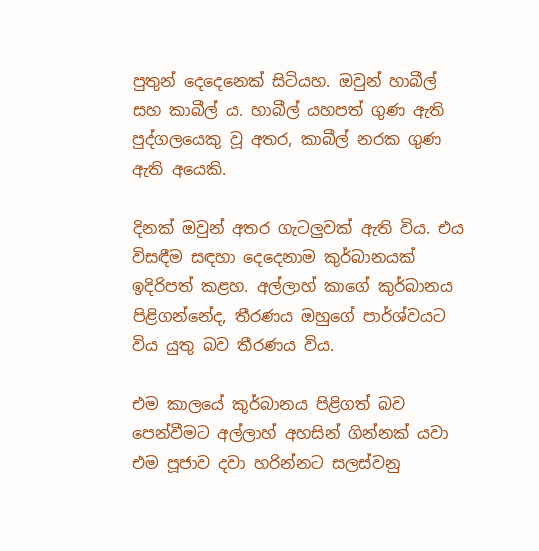පුතුන් දෙදෙනෙක් සිටියහ. ඔවුන් හාබීල් සහ කාබීල් ය. හාබීල් යහපත් ගුණ ඇති පුද්ගලයෙකු වූ අතර, කාබීල් නරක ගුණ ඇති අයෙකි.

දිනක් ඔවුන් අතර ගැටලුවක් ඇති විය. එය විසඳීම සඳහා දෙදෙනාම කුර්බානයක් ඉදිරිපත් කළහ. අල්ලාහ් කාගේ කුර්බානය පිළිගන්නේද, තීරණය ඔහුගේ පාර්ශ්වයට විය යුතු බව තීරණය විය.

එම කාලයේ කුර්බානය පිළිගත් බව පෙන්වීමට අල්ලාහ් අහසින් ගින්නක් යවා එම පූජාව දවා හරින්නට සලස්වනු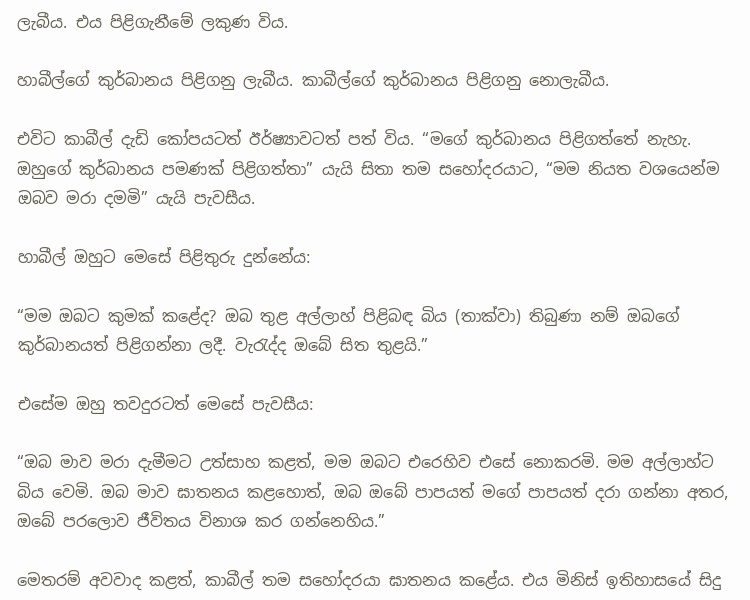ලැබීය. එය පිළිගැනීමේ ලකුණ විය.

හාබීල්ගේ කුර්බානය පිළිගනු ලැබීය. කාබීල්ගේ කුර්බානය පිළිගනු නොලැබීය.

එවිට කාබීල් දැඩි කෝපයටත් ඊර්ෂ්‍යාවටත් පත් විය. “මගේ කුර්බානය පිළිගත්තේ නැහැ. ඔහුගේ කුර්බානය පමණක් පිළිගත්තා” යැයි සිතා තම සහෝදරයාට, “මම නියත වශයෙන්ම ඔබව මරා දමමි” යැයි පැවසීය.

හාබීල් ඔහුට මෙසේ පිළිතුරු දුන්නේය:

“මම ඔබට කුමක් කළේද? ඔබ තුළ අල්ලාහ් පිළිබඳ බිය (තාක්වා) තිබුණා නම් ඔබගේ කුර්බානයත් පිළිගන්නා ලදී. වැරැද්ද ඔබේ සිත තුළයි.”

එසේම ඔහු තවදුරටත් මෙසේ පැවසීය:

“ඔබ මාව මරා දැමීමට උත්සාහ කළත්, මම ඔබට එරෙහිව එසේ නොකරමි. මම අල්ලාහ්ට බිය වෙමි. ඔබ මාව ඝාතනය කළහොත්, ඔබ ඔබේ පාපයත් මගේ පාපයත් දරා ගන්නා අතර, ඔබේ පරලොව ජීවිතය විනාශ කර ගන්නෙහිය.”

මෙතරම් අවවාද කළත්, කාබීල් තම සහෝදරයා ඝාතනය කළේය. එය මිනිස් ඉතිහාසයේ සිදු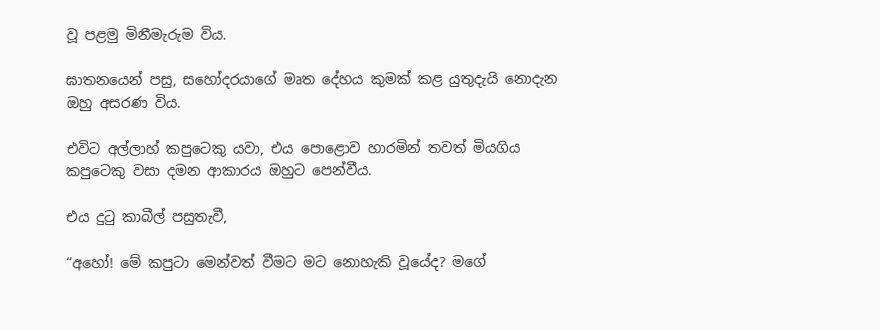වූ පළමු මිනීමැරුම විය.

ඝාතනයෙන් පසු, සහෝදරයාගේ මෘත දේහය කුමක් කළ යුතුදැයි නොදැන ඔහු අසරණ විය.

එවිට අල්ලාහ් කපුටෙකු යවා, එය පොළොව හාරමින් තවත් මියගිය කපුටෙකු වසා දමන ආකාරය ඔහුට පෙන්වීය.

එය දුටු කාබීල් පසුතැවී,

“අහෝ! මේ කපුටා මෙන්වත් වීමට මට නොහැකි වූයේද? මගේ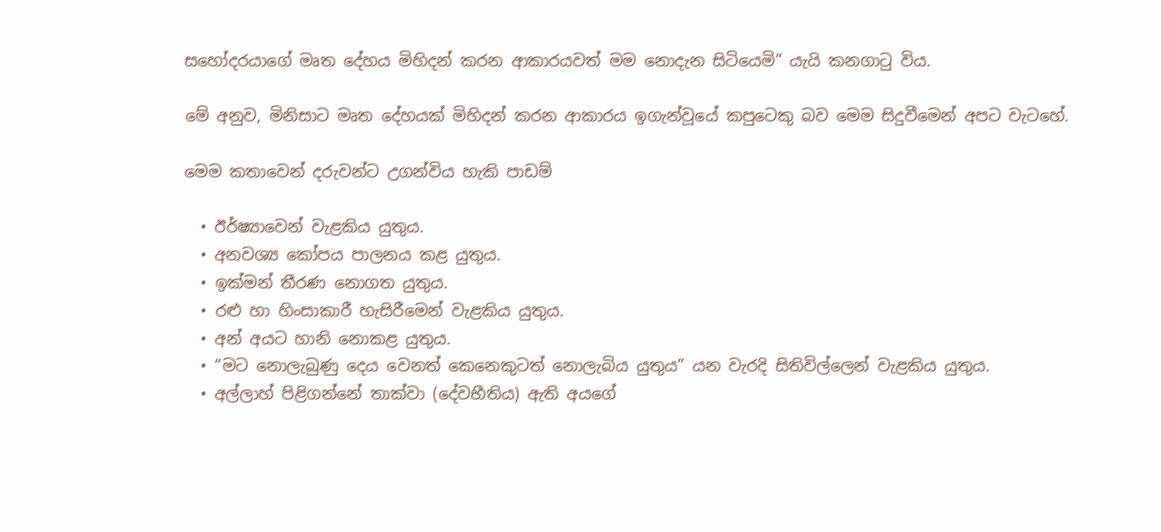සහෝදරයාගේ මෘත දේහය මිහිදන් කරන ආකාරයවත් මම නොදැන සිටියෙමි” යැයි කනගාටු විය.

මේ අනුව, මිනිසාට මෘත දේහයක් මිහිදන් කරන ආකාරය ඉගැන්වූයේ කපුටෙකු බව මෙම සිදුවීමෙන් අපට වැටහේ.

මෙම කතාවෙන් දරුවන්ට උගන්විය හැකි පාඩම්

  • ඊර්ෂ්‍යාවෙන් වැළකිය යුතුය.
  • අනවශ්‍ය කෝපය පාලනය කළ යුතුය.
  • ඉක්මන් තීරණ නොගත යුතුය.
  • රළු හා හිංසාකාරී හැසිරීමෙන් වැළකිය යුතුය.
  • අන් අයට හානි නොකළ යුතුය.
  • “මට නොලැබුණු දෙය වෙනත් කෙනෙකුටත් නොලැබිය යුතුය” යන වැරදි සිතිවිල්ලෙන් වැළකිය යුතුය.
  • අල්ලාහ් පිළිගන්නේ තාක්වා (දේවභීතිය) ඇති අයගේ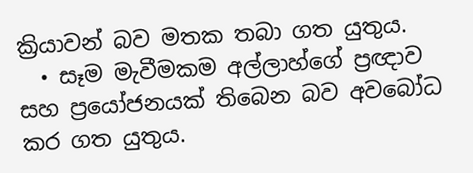ක්‍රියාවන් බව මතක තබා ගත යුතුය.
  • සෑම මැවීමකම අල්ලාහ්ගේ ප්‍රඥාව සහ ප්‍රයෝජනයක් තිබෙන බව අවබෝධ කර ගත යුතුය.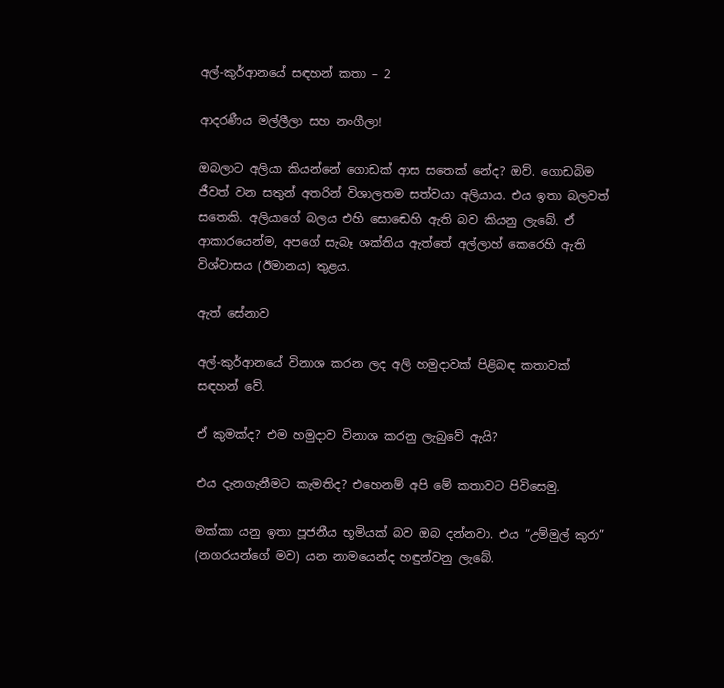අල්-කුර්ආනයේ සඳහන් කතා – 2

ආදරණීය මල්ලීලා සහ නංගීලා!

ඔබලාට අලියා කියන්නේ ගොඩක් ආස සතෙක් නේද? ඔව්. ගොඩබිම ජීවත් වන සතුන් අතරින් විශාලතම සත්වයා අලියාය. එය ඉතා බලවත් සතෙකි. අලියාගේ බලය එහි සොඬෙහි ඇති බව කියනු ලැබේ. ඒ ආකාරයෙන්ම, අපගේ සැබෑ ශක්තිය ඇත්තේ අල්ලාහ් කෙරෙහි ඇති විශ්වාසය (ඊමානය) තුළය.

ඇත් සේනාව

අල්-කුර්ආනයේ විනාශ කරන ලද අලි හමුදාවක් පිළිබඳ කතාවක් සඳහන් වේ.

ඒ කුමක්ද? එම හමුදාව විනාශ කරනු ලැබුවේ ඇයි?

එය දැනගැනීමට කැමතිද? එහෙනම් අපි මේ කතාවට පිවිසෙමු.

මක්කා යනු ඉතා පූජනීය භූමියක් බව ඔබ දන්නවා. එය “උම්මුල් කුරා” (නගරයන්ගේ මව) යන නාමයෙන්ද හඳුන්වනු ලැබේ.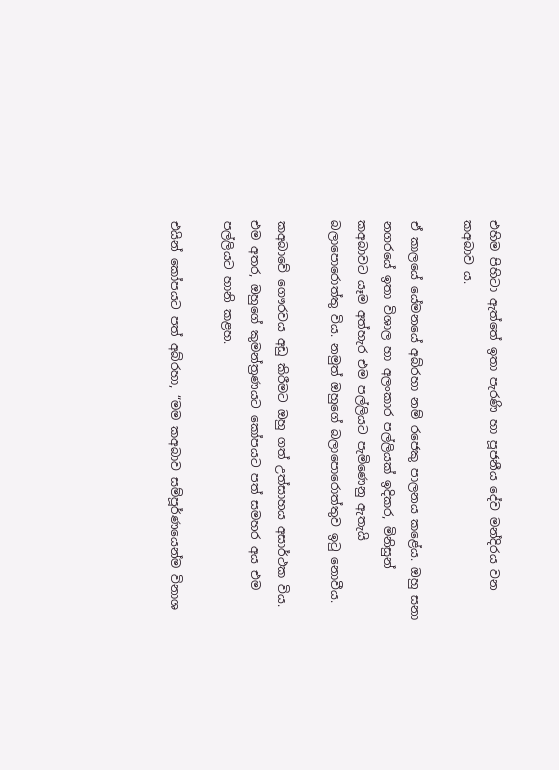එහිම පිහිටා ඇත්තේ ඉතා පැරණි හා පූජනීය දේව මන්දිරය වන කඅබාව ය.

ඒ කාලයේ යේමනයේ අබ්රහා නම් රජෙකු පාලනය කළේය. ඔහු සනා නගරයේ ඉතා විශාල හා අලංකාර පල්ලියක් ඉදිකර, මිනිසුන් කඅබාවට යෑම අත්හැර එම පල්ලියට පැමිණෙනු ඇතැයි බලාපොරොත්තු විය. නමුත් ඔහුගේ බලාපොරොත්තුව ඉටු නොවීය.

කඅබාවේ ගෞරවය අඩු කිරීමට ඔහු ගත් උත්සාහය අසාර්ථක විය. එම අතර, ඔහුගේ කුමන්ත්‍රණයට කෝපයට පත් සමහර අය එම පල්ලියට හානි කළහ.

එයින් කෝපයට පත් අබ්රහා, “මම කඅබාව සම්පූර්ණයෙන්ම විනාශ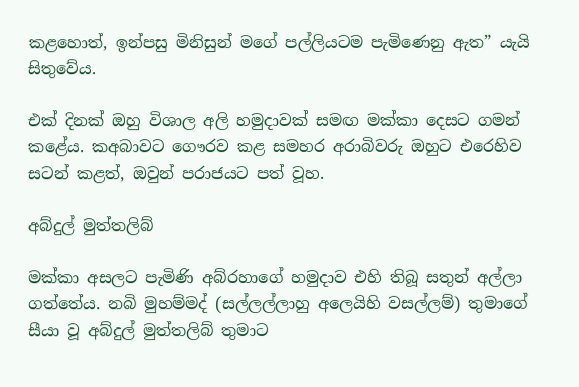කළහොත්, ඉන්පසු මිනිසුන් මගේ පල්ලියටම පැමිණෙනු ඇත” යැයි සිතුවේය.

එක් දිනක් ඔහු විශාල අලි හමුදාවක් සමඟ මක්කා දෙසට ගමන් කළේය. කඅබාවට ගෞරව කළ සමහර අරාබිවරු ඔහුට එරෙහිව සටන් කළත්, ඔවුන් පරාජයට පත් වූහ.

අබ්දුල් මුත්තලිබ්

මක්කා අසලට පැමිණි අබ්රහාගේ හමුදාව එහි තිබූ සතුන් අල්ලා ගත්තේය. නබි මුහම්මද් (සල්ලල්ලාහු අලෙයිහි වසල්ලම්) තුමාගේ සීයා වූ අබ්දුල් මුත්තලිබ් තුමාට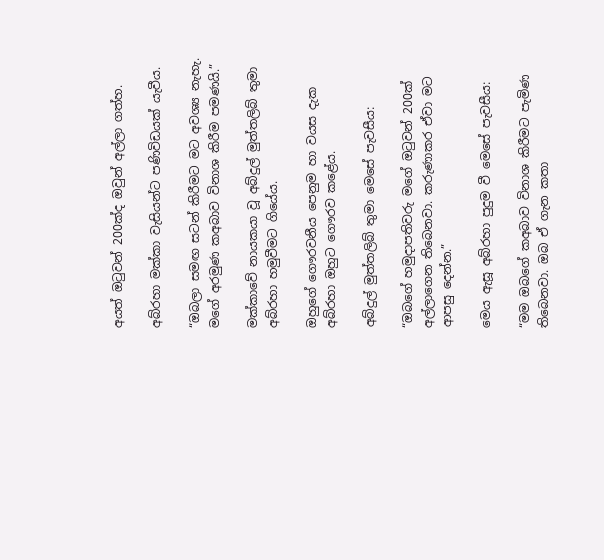අයත් ඔටුවන් 200ක්ද ඔවුන් අල්ලා ගත්හ.

අබ්රහා මක්කා වැසියන්ට පණිවිඩයක් යැවීය.

“ඔබලා සමඟ සටන් කිරීමට මට අවශ්‍ය නැහැ. මගේ අරමුණ කඅබාව විනාශ කිරීම පමණයි.”

මක්කාවේ නායකයා වූ අබ්දුල් මුත්තලිබ් තුමා අබ්රහා හමුවීමට ගියේය.

ඔහුගේ ගෞරවනීය පෙනුම හා වයස දැක අබ්රහා ඔහුට ගෞරව කළේය.

අබ්දුල් මුත්තලිබ් තුමා මෙසේ පැවසීය:

“ඔබගේ හමුදාපතිවරු මගේ ඔටුවන් 200ක් අල්ලාගෙන තිබෙනවා. කරුණාකර ඒවා මට ආපසු දෙන්න.”

මෙය ඇසූ අබ්රහා පුදුම වී මෙසේ පැවසීය:

“මම ඔබගේ කඅබාව විනාශ කිරීමට පැමිණ තිබෙනවා. ඔබ ඒ ගැන කතා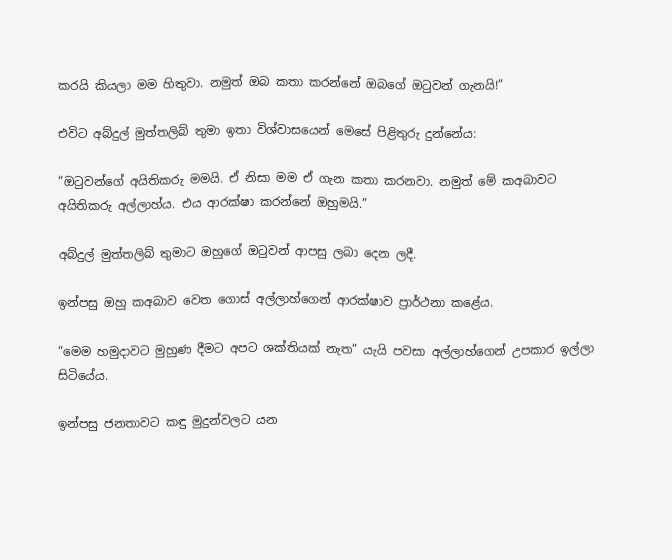කරයි කියලා මම හිතුවා. නමුත් ඔබ කතා කරන්නේ ඔබගේ ඔටුවන් ගැනයි!”

එවිට අබ්දුල් මුත්තලිබ් තුමා ඉතා විශ්වාසයෙන් මෙසේ පිළිතුරු දුන්නේය:

“ඔටුවන්ගේ අයිතිකරු මමයි. ඒ නිසා මම ඒ ගැන කතා කරනවා. නමුත් මේ කඅබාවට අයිතිකරු අල්ලාහ්ය. එය ආරක්ෂා කරන්නේ ඔහුමයි.”

අබ්දුල් මුත්තලිබ් තුමාට ඔහුගේ ඔටුවන් ආපසු ලබා දෙන ලදී.

ඉන්පසු ඔහු කඅබාව වෙත ගොස් අල්ලාහ්ගෙන් ආරක්ෂාව ප්‍රාර්ථනා කළේය.

“මෙම හමුදාවට මුහුණ දීමට අපට ශක්තියක් නැත” යැයි පවසා අල්ලාහ්ගෙන් උපකාර ඉල්ලා සිටියේය.

ඉන්පසු ජනතාවට කඳු මුදුන්වලට යන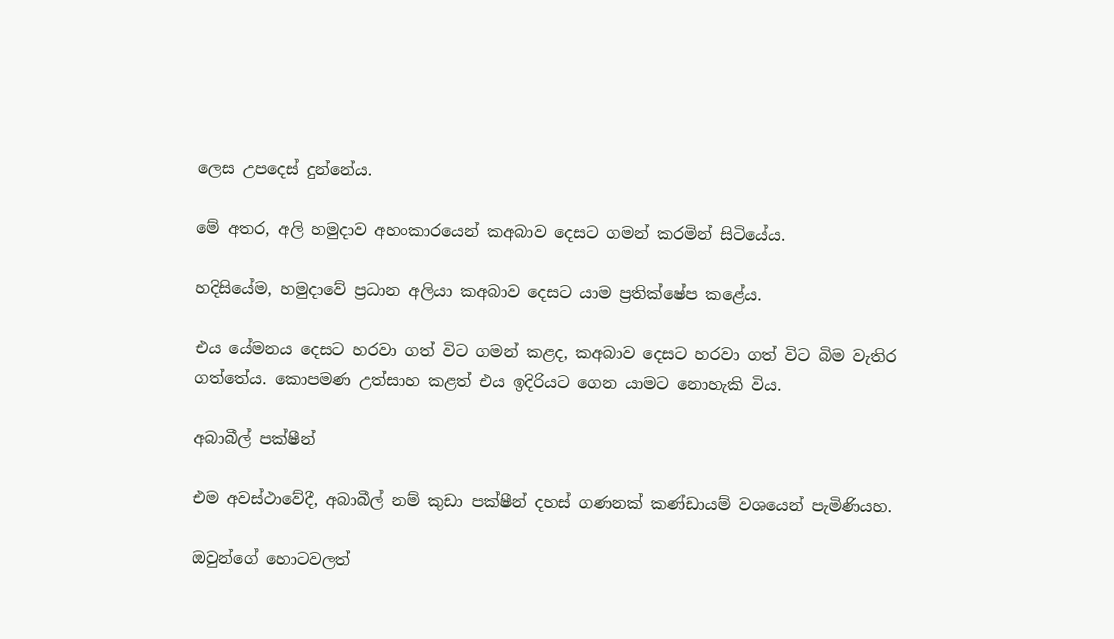ලෙස උපදෙස් දුන්නේය.

මේ අතර, අලි හමුදාව අහංකාරයෙන් කඅබාව දෙසට ගමන් කරමින් සිටියේය.

හදිසියේම, හමුදාවේ ප්‍රධාන අලියා කඅබාව දෙසට යාම ප්‍රතික්ෂේප කළේය.

එය යේමනය දෙසට හරවා ගත් විට ගමන් කළද, කඅබාව දෙසට හරවා ගත් විට බිම වැතිර ගත්තේය. කොපමණ උත්සාහ කළත් එය ඉදිරියට ගෙන යාමට නොහැකි විය.

අබාබීල් පක්ෂීන්

එම අවස්ථාවේදී, අබාබීල් නම් කුඩා පක්ෂීන් දහස් ගණනක් කණ්ඩායම් වශයෙන් පැමිණියහ.

ඔවුන්ගේ හොටවලත්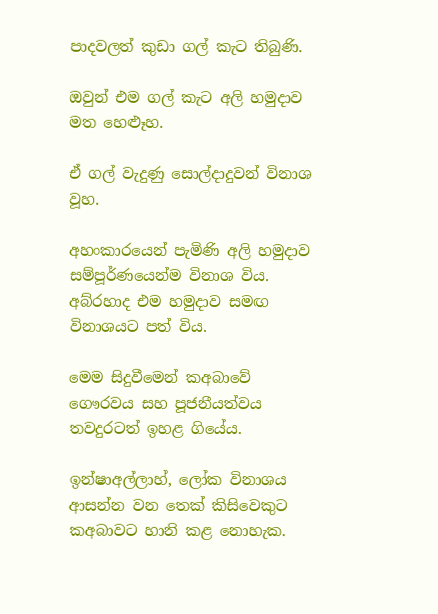පාදවලත් කුඩා ගල් කැට තිබුණි.

ඔවුන් එම ගල් කැට අලි හමුදාව මත හෙළූහ.

ඒ ගල් වැදුණු සොල්දාදුවන් විනාශ වූහ.

අහංකාරයෙන් පැමිණි අලි හමුදාව සම්පූර්ණයෙන්ම විනාශ විය. අබ්රහාද එම හමුදාව සමඟ විනාශයට පත් විය.

මෙම සිදුවීමෙන් කඅබාවේ ගෞරවය සහ පූජනීයත්වය තවදුරටත් ඉහළ ගියේය.

ඉන්ෂාඅල්ලාහ්, ලෝක විනාශය ආසන්න වන තෙක් කිසිවෙකුට කඅබාවට හානි කළ නොහැක.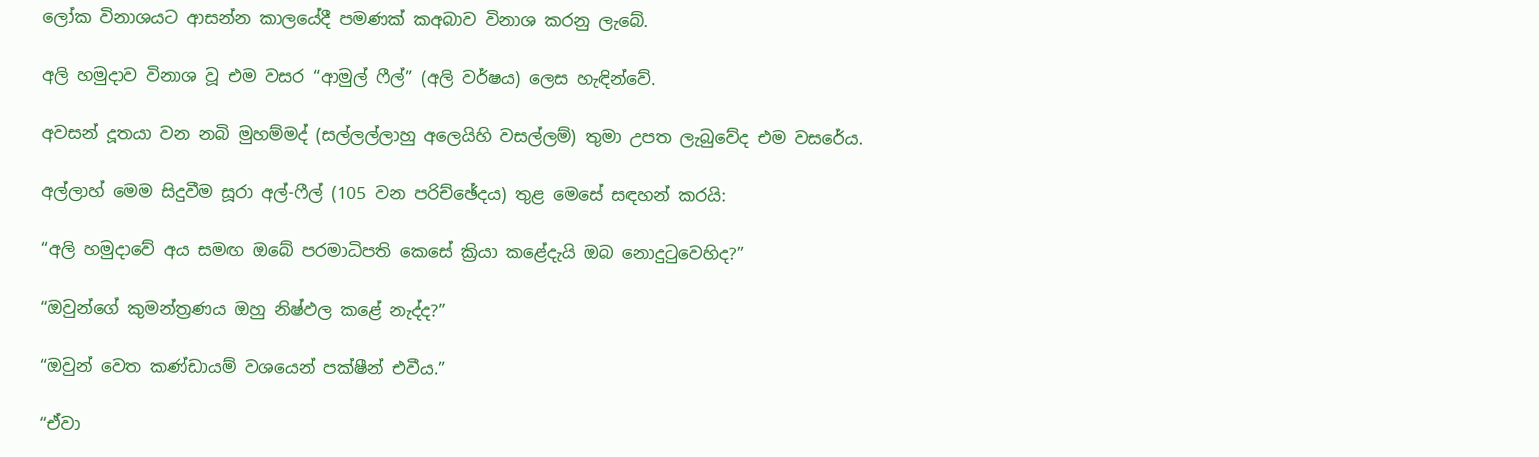ලෝක විනාශයට ආසන්න කාලයේදී පමණක් කඅබාව විනාශ කරනු ලැබේ.

අලි හමුදාව විනාශ වූ එම වසර “ආමුල් ෆීල්” (අලි වර්ෂය) ලෙස හැඳින්වේ.

අවසන් දූතයා වන නබි මුහම්මද් (සල්ලල්ලාහු අලෙයිහි වසල්ලම්) තුමා උපත ලැබුවේද එම වසරේය.

අල්ලාහ් මෙම සිදුවීම සූරා අල්-ෆීල් (105 වන පරිච්ඡේදය) තුළ මෙසේ සඳහන් කරයි:

“අලි හමුදාවේ අය සමඟ ඔබේ පරමාධිපති කෙසේ ක්‍රියා කළේදැයි ඔබ නොදුටුවෙහිද?”

“ඔවුන්ගේ කුමන්ත්‍රණය ඔහු නිෂ්ඵල කළේ නැද්ද?”

“ඔවුන් වෙත කණ්ඩායම් වශයෙන් පක්ෂීන් එවීය.”

“ඒවා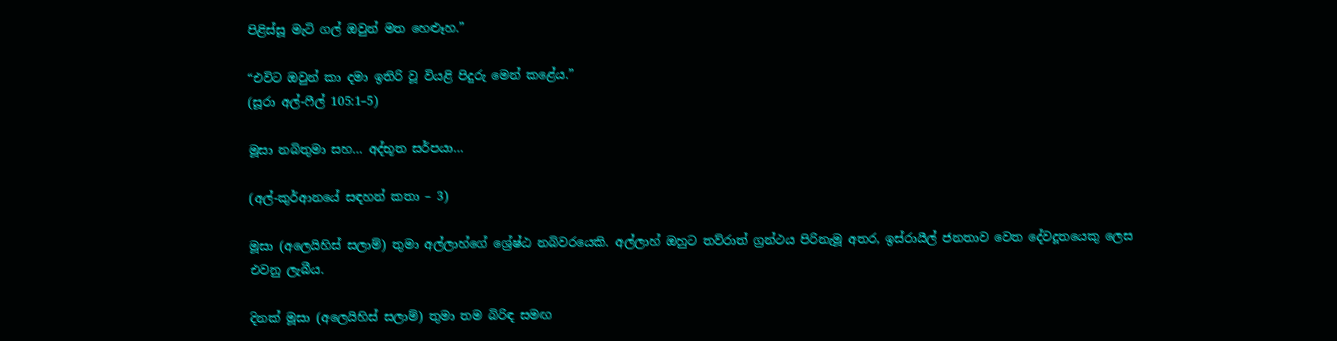පිළිස්සූ මැටි ගල් ඔවුන් මත හෙළූහ.”

“එවිට ඔවුන් කා දමා ඉතිරි වූ වියළි පිදුරු මෙන් කළේය.”
(සූරා අල්-ෆීල් 105:1–5)

මූසා නබිතුමා සහ… අද්භූත සර්පයා…

(අල්-කුර්ආනයේ සඳහන් කතා – 3)

මූසා (අලෙයිහිස් සලාම්) තුමා අල්ලාහ්ගේ ශ්‍රේෂ්ඨ නබිවරයෙකි. අල්ලාහ් ඔහුට තව්රාත් ග්‍රන්ථය පිරිනැමූ අතර, ඉස්රායීල් ජනතාව වෙත දේවදූතයෙකු ලෙස එවනු ලැබීය.

දිනක් මූසා (අලෙයිහිස් සලාම්) තුමා තම බිරිඳ සමඟ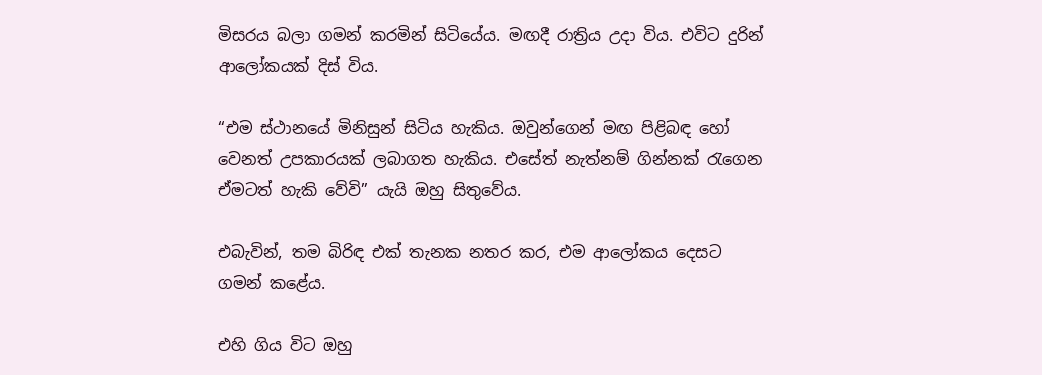මිසරය බලා ගමන් කරමින් සිටියේය. මඟදී රාත්‍රිය උදා විය. එවිට දුරින් ආලෝකයක් දිස් විය.

“එම ස්ථානයේ මිනිසුන් සිටිය හැකිය. ඔවුන්ගෙන් මඟ පිළිබඳ හෝ වෙනත් උපකාරයක් ලබාගත හැකිය. එසේත් නැත්නම් ගින්නක් රැගෙන ඒමටත් හැකි වේවි” යැයි ඔහු සිතුවේය.

එබැවින්, තම බිරිඳ එක් තැනක නතර කර, එම ආලෝකය දෙසට ගමන් කළේය.

එහි ගිය විට ඔහු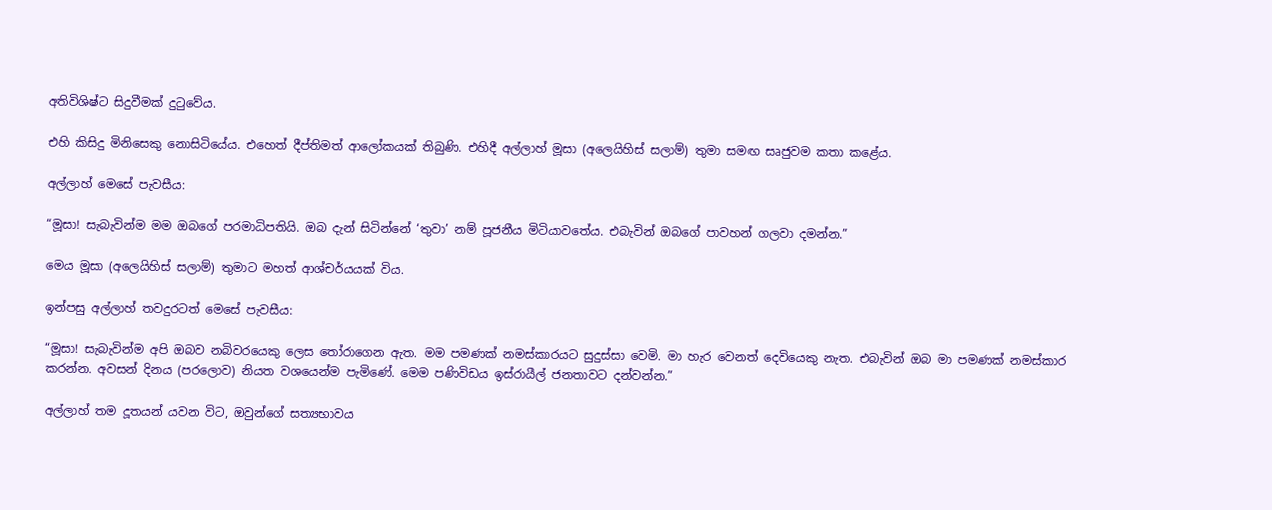අතිවිශිෂ්ට සිදුවීමක් දුටුවේය.

එහි කිසිදු මිනිසෙකු නොසිටියේය. එහෙත් දීප්තිමත් ආලෝකයක් තිබුණි. එහිදී අල්ලාහ් මූසා (අලෙයිහිස් සලාම්) තුමා සමඟ සෘජුවම කතා කළේය.

අල්ලාහ් මෙසේ පැවසීය:

“මූසා! සැබැවින්ම මම ඔබගේ පරමාධිපතියි. ඔබ දැන් සිටින්නේ ‘තුවා’ නම් පූජනීය මිටියාවතේය. එබැවින් ඔබගේ පාවහන් ගලවා දමන්න.”

මෙය මූසා (අලෙයිහිස් සලාම්) තුමාට මහත් ආශ්චර්යයක් විය.

ඉන්පසු අල්ලාහ් තවදුරටත් මෙසේ පැවසීය:

“මූසා! සැබැවින්ම අපි ඔබව නබිවරයෙකු ලෙස තෝරාගෙන ඇත. මම පමණක් නමස්කාරයට සුදුස්සා වෙමි. මා හැර වෙනත් දෙවියෙකු නැත. එබැවින් ඔබ මා පමණක් නමස්කාර කරන්න. අවසන් දිනය (පරලොව) නියත වශයෙන්ම පැමිණේ. මෙම පණිවිඩය ඉස්රායීල් ජනතාවට දන්වන්න.”

අල්ලාහ් තම දූතයන් යවන විට, ඔවුන්ගේ සත්‍යභාවය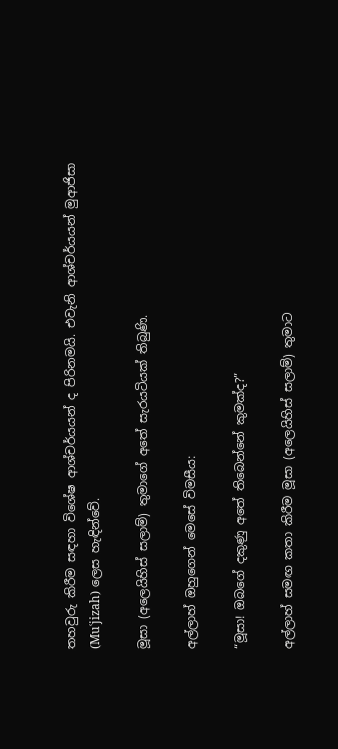තහවුරු කිරීම සඳහා විශේෂ ආශ්චර්යයන් ද පිරිනමයි. එවැනි ආශ්චර්යයන් මුආජිසා (Muʿjizah) ලෙස හැඳින්වේ.

මූසා (අලෙයිහිස් සලාම්) තුමාගේ අතේ සැරයටියක් තිබුණි.

අල්ලාහ් ඔහුගෙන් මෙසේ විමසීය:

“මූසා! ඔබගේ දකුණු අතේ තිබෙන්නේ කුමක්ද?”

අල්ලාහ් සමඟ කතා කිරීම මූසා (අලෙයිහිස් සලාම්) තුමාට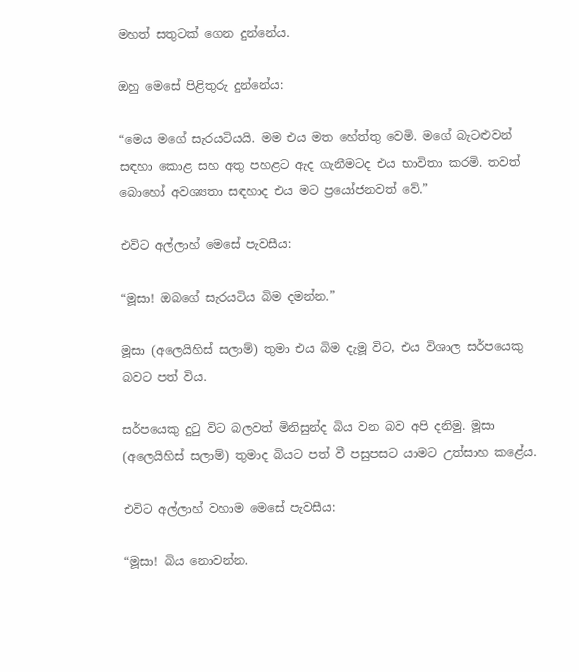මහත් සතුටක් ගෙන දුන්නේය.

ඔහු මෙසේ පිළිතුරු දුන්නේය:

“මෙය මගේ සැරයටියයි. මම එය මත හේත්තු වෙමි. මගේ බැටළුවන් සඳහා කොළ සහ අතු පහළට ඇද ගැනීමටද එය භාවිතා කරමි. තවත් බොහෝ අවශ්‍යතා සඳහාද එය මට ප්‍රයෝජනවත් වේ.”

එවිට අල්ලාහ් මෙසේ පැවසීය:

“මූසා! ඔබගේ සැරයටිය බිම දමන්න.”

මූසා (අලෙයිහිස් සලාම්) තුමා එය බිම දැමූ විට, එය විශාල සර්පයෙකු බවට පත් විය.

සර්පයෙකු දුටු විට බලවත් මිනිසුන්ද බිය වන බව අපි දනිමු. මූසා (අලෙයිහිස් සලාම්) තුමාද බියට පත් වී පසුපසට යාමට උත්සාහ කළේය.

එවිට අල්ලාහ් වහාම මෙසේ පැවසීය:

“මූසා! බිය නොවන්න.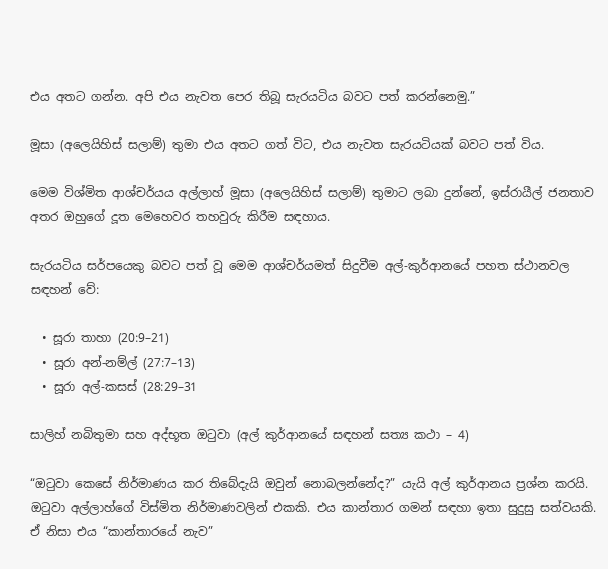එය අතට ගන්න. අපි එය නැවත පෙර තිබූ සැරයටිය බවට පත් කරන්නෙමු.”

මූසා (අලෙයිහිස් සලාම්) තුමා එය අතට ගත් විට, එය නැවත සැරයටියක් බවට පත් විය.

මෙම විශ්මිත ආශ්චර්යය අල්ලාහ් මූසා (අලෙයිහිස් සලාම්) තුමාට ලබා දුන්නේ, ඉස්රායීල් ජනතාව අතර ඔහුගේ දූත මෙහෙවර තහවුරු කිරීම සඳහාය.

සැරයටිය සර්පයෙකු බවට පත් වූ මෙම ආශ්චර්යමත් සිදුවීම අල්-කුර්ආනයේ පහත ස්ථානවල සඳහන් වේ:

  • සූරා තාහා (20:9–21)
  • සූරා අන්-නම්ල් (27:7–13)
  • සූරා අල්-කසස් (28:29–31

සාලිහ් නබිතුමා සහ අද්භූත ඔටුවා (අල් කුර්ආනයේ සඳහන් සත්‍ය කථා – 4)

“ඔටුවා කෙසේ නිර්මාණය කර තිබේදැයි ඔවුන් නොබලන්නේද?” යැයි අල් කුර්ආනය ප්‍රශ්න කරයි. ඔටුවා අල්ලාහ්ගේ විස්මිත නිර්මාණවලින් එකකි. එය කාන්තාර ගමන් සඳහා ඉතා සුදුසු සත්වයකි. ඒ නිසා එය “කාන්තාරයේ නැව”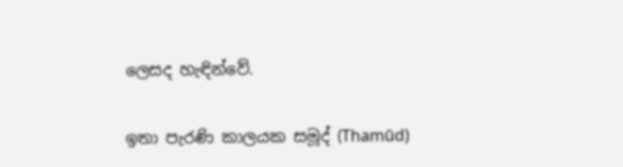ලෙසද හැඳින්වේ.

ඉතා පැරණි කාලයක සමූද් (Thamūd)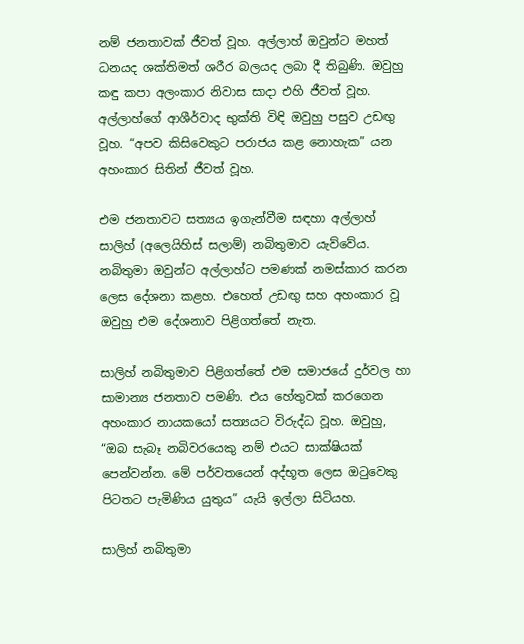නම් ජනතාවක් ජීවත් වූහ. අල්ලාහ් ඔවුන්ට මහත් ධනයද ශක්තිමත් ශරීර බලයද ලබා දී තිබුණි. ඔවුහු කඳු කපා අලංකාර නිවාස සාදා එහි ජීවත් වූහ. අල්ලාහ්ගේ ආශීර්වාද භුක්ති විඳි ඔවුහු පසුව උඩඟු වූහ. “අපව කිසිවෙකුට පරාජය කළ නොහැක” යන අහංකාර සිතින් ජීවත් වූහ.

එම ජනතාවට සත්‍යය ඉගැන්වීම සඳහා අල්ලාහ් සාලිහ් (අලෙයිහිස් සලාම්) නබිතුමාව යැව්වේය. නබිතුමා ඔවුන්ට අල්ලාහ්ට පමණක් නමස්කාර කරන ලෙස දේශනා කළහ. එහෙත් උඩඟු සහ අහංකාර වූ ඔවුහු එම දේශනාව පිළිගත්තේ නැත.

සාලිහ් නබිතුමාව පිළිගත්තේ එම සමාජයේ දුර්වල හා සාමාන්‍ය ජනතාව පමණි. එය හේතුවක් කරගෙන අහංකාර නායකයෝ සත්‍යයට විරුද්ධ වූහ. ඔවුහු, “ඔබ සැබෑ නබිවරයෙකු නම් එයට සාක්ෂියක් පෙන්වන්න. මේ පර්වතයෙන් අද්භූත ලෙස ඔටුවෙකු පිටතට පැමිණිය යුතුය” යැයි ඉල්ලා සිටියහ.

සාලිහ් නබිතුමා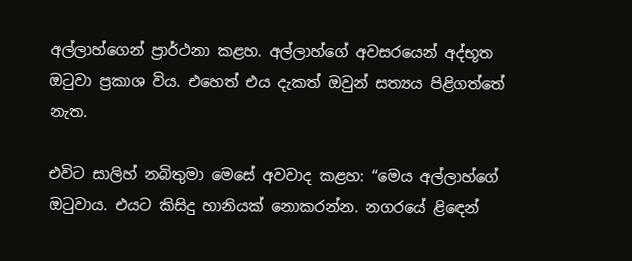අල්ලාහ්ගෙන් ප්‍රාර්ථනා කළහ. අල්ලාහ්ගේ අවසරයෙන් අද්භූත ඔටුවා ප්‍රකාශ විය. එහෙත් එය දැකත් ඔවුන් සත්‍යය පිළිගත්තේ නැත.

එවිට සාලිහ් නබිතුමා මෙසේ අවවාද කළහ: “මෙය අල්ලාහ්ගේ ඔටුවාය. එයට කිසිදු හානියක් නොකරන්න. නගරයේ ළිඳෙන්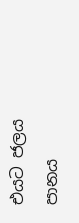එයට ජලය පානය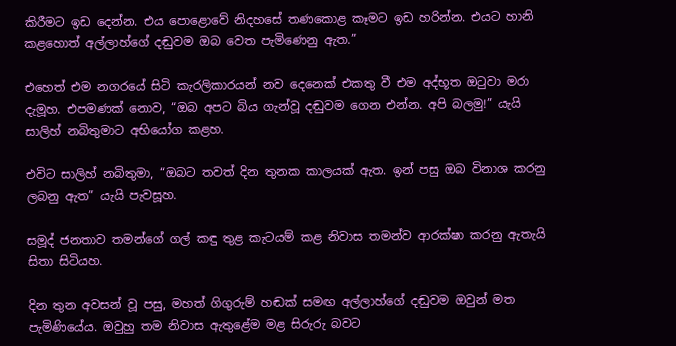කිරීමට ඉඩ දෙන්න. එය පොළොවේ නිදහසේ තණකොළ කෑමට ඉඩ හරින්න. එයට හානි කළහොත් අල්ලාහ්ගේ දඬුවම ඔබ වෙත පැමිණෙනු ඇත.”

එහෙත් එම නගරයේ සිටි කැරලිකාරයන් නව දෙනෙක් එකතු වී එම අද්භූත ඔටුවා මරා දැමූහ. එපමණක් නොව, “ඔබ අපට බිය ගැන්වූ දඬුවම ගෙන එන්න. අපි බලමු!” යැයි සාලිහ් නබිතුමාට අභියෝග කළහ.

එවිට සාලිහ් නබිතුමා, “ඔබට තවත් දින තුනක කාලයක් ඇත. ඉන් පසු ඔබ විනාශ කරනු ලබනු ඇත” යැයි පැවසූහ.

සමූද් ජනතාව තමන්ගේ ගල් කඳු තුළ කැටයම් කළ නිවාස තමන්ව ආරක්ෂා කරනු ඇතැයි සිතා සිටියහ.

දින තුන අවසන් වූ පසු, මහත් ගිගුරුම් හඬක් සමඟ අල්ලාහ්ගේ දඬුවම ඔවුන් මත පැමිණියේය. ඔවුහු තම නිවාස ඇතුළේම මළ සිරුරු බවට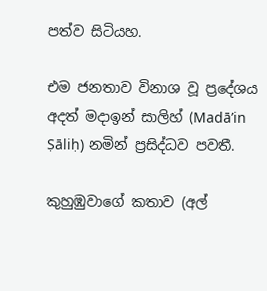පත්ව සිටියහ.

එම ජනතාව විනාශ වූ ප්‍රදේශය අදත් මදාඉන් සාලිහ් (Madā’in Ṣāliḥ) නමින් ප්‍රසිද්ධව පවතී.

කුහුඹුවාගේ කතාව (අල්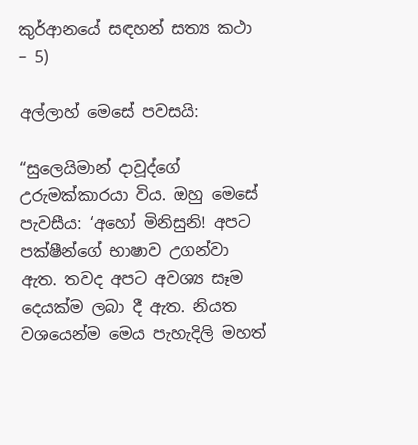කුර්ආනයේ සඳහන් සත්‍ය කථා – 5)

අල්ලාහ් මෙසේ පවසයි:

“සුලෙයිමාන් දාවූද්ගේ උරුමක්කාරයා විය. ඔහු මෙසේ පැවසීය: ‘අහෝ මිනිසුනි! අපට පක්ෂීන්ගේ භාෂාව උගන්වා ඇත. තවද අපට අවශ්‍ය සෑම දෙයක්ම ලබා දී ඇත. නියත වශයෙන්ම මෙය පැහැදිලි මහත්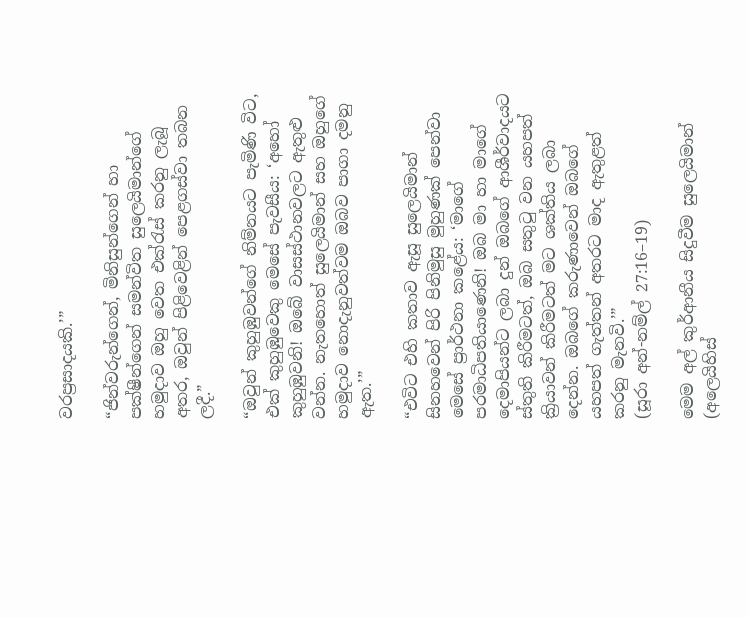වරප්‍රසාදයකි.’”

“ජින්වරුන්ගෙන්, මිනිසුන්ගෙන් හා පක්ෂීන්ගෙන් සමන්විත සුලෙයිමාන්ගේ හමුදාව ඔහු වෙත එක්රැස් කරනු ලැබූ අතර, ඔවුන් පිළිවෙළින් පෙළගස්වා තබන ලදී.”

“ඔවුන් කුහුඹුවන්ගේ නිම්නයට පැමිණි විට, එක් කුහුඹුවෙකු මෙසේ පැවසීය: ‘අහෝ කුහුඹුවනි! ඔබේ වාසස්ථානවලට ඇතුළු වන්න. නැතහොත් සුලෙයිමාන් සහ ඔහුගේ හමුදාව නොදැනුවත්වම ඔබව පාගා දමනු ඇත.’”

“එවිට එහි කතාව ඇසූ සුලෙයිමාන් සිනහවෙන් පිරි පිනිමුසු මුහුණක් පෙන්වා මෙසේ ප්‍රාර්ථනා කළේය: ‘මාගේ පරමාධිපතියාණෙනි! ඔබ මා හා මාගේ දෙමාපියන්ට ලබා දුන් ඔබගේ ආශීර්වාදයට ස්තුති කිරීමටත්, ඔබ සතුටු වන යහපත් ක්‍රියාවන් කිරීමටත් මට ශක්තිය ලබා දෙන්න. ඔබගේ කරුණාවෙන් ඔබගේ යහපත් ගැත්තන් අතරට මාද ඇතුළත් කරනු මැනවි.’”
(සූරා අන්-නම්ල් 27:16–19)

මෙම අල් කුර්ආනීය සිදුවීම සුලෙයිමාන් (අලෙයිහිස්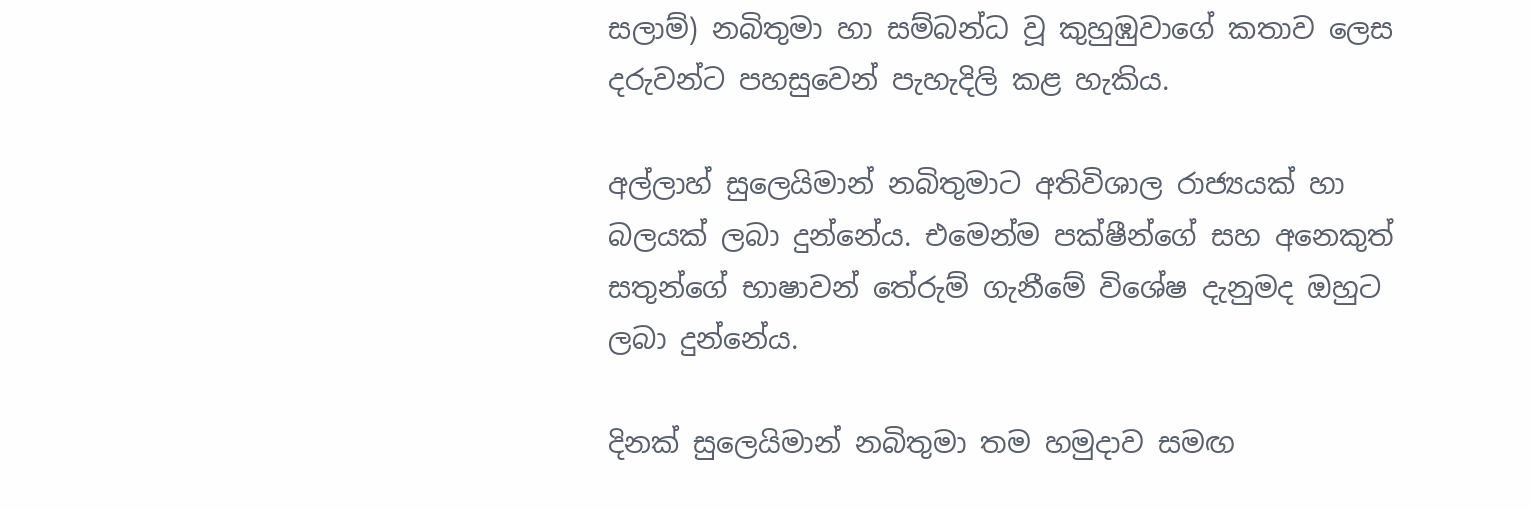සලාම්) නබිතුමා හා සම්බන්ධ වූ කුහුඹුවාගේ කතාව ලෙස දරුවන්ට පහසුවෙන් පැහැදිලි කළ හැකිය.

අල්ලාහ් සුලෙයිමාන් නබිතුමාට අතිවිශාල රාජ්‍යයක් හා බලයක් ලබා දුන්නේය. එමෙන්ම පක්ෂීන්ගේ සහ අනෙකුත් සතුන්ගේ භාෂාවන් තේරුම් ගැනීමේ විශේෂ දැනුමද ඔහුට ලබා දුන්නේය.

දිනක් සුලෙයිමාන් නබිතුමා තම හමුදාව සමඟ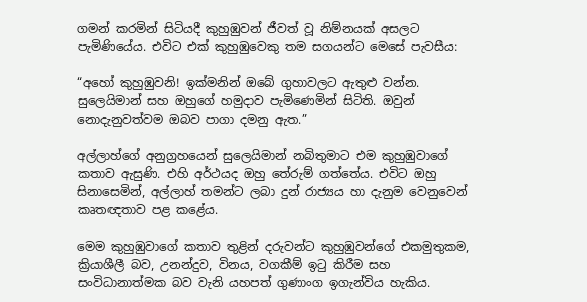ගමන් කරමින් සිටියදී කුහුඹුවන් ජීවත් වූ නිම්නයක් අසලට පැමිණියේය. එවිට එක් කුහුඹුවෙකු තම සගයන්ට මෙසේ පැවසීය:

“අහෝ කුහුඹුවනි! ඉක්මනින් ඔබේ ගුහාවලට ඇතුළු වන්න. සුලෙයිමාන් සහ ඔහුගේ හමුදාව පැමිණෙමින් සිටිති. ඔවුන් නොදැනුවත්වම ඔබව පාගා දමනු ඇත.”

අල්ලාහ්ගේ අනුග්‍රහයෙන් සුලෙයිමාන් නබිතුමාට එම කුහුඹුවාගේ කතාව ඇසුණි. එහි අර්ථයද ඔහු තේරුම් ගත්තේය. එවිට ඔහු සිනාසෙමින්, අල්ලාහ් තමන්ට ලබා දුන් රාජ්‍යය හා දැනුම වෙනුවෙන් කෘතඥතාව පළ කළේය.

මෙම කුහුඹුවාගේ කතාව තුළින් දරුවන්ට කුහුඹුවන්ගේ එකමුතුකම, ක්‍රියාශීලී බව, උනන්දුව, විනය, වගකීම් ඉටු කිරීම සහ සංවිධානාත්මක බව වැනි යහපත් ගුණාංග ඉගැන්විය හැකිය.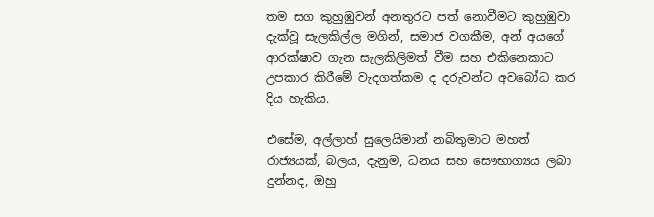තම සග කුහුඹුවන් අනතුරට පත් නොවීමට කුහුඹුවා දැක්වූ සැලකිල්ල මගින්, සමාජ වගකීම, අන් අයගේ ආරක්ෂාව ගැන සැලකිලිමත් වීම සහ එකිනෙකාට උපකාර කිරීමේ වැදගත්කම ද දරුවන්ට අවබෝධ කර දිය හැකිය.

එසේම, අල්ලාහ් සුලෙයිමාන් නබිතුමාට මහත් රාජ්‍යයක්, බලය, දැනුම, ධනය සහ සෞභාග්‍යය ලබා දුන්නද, ඔහු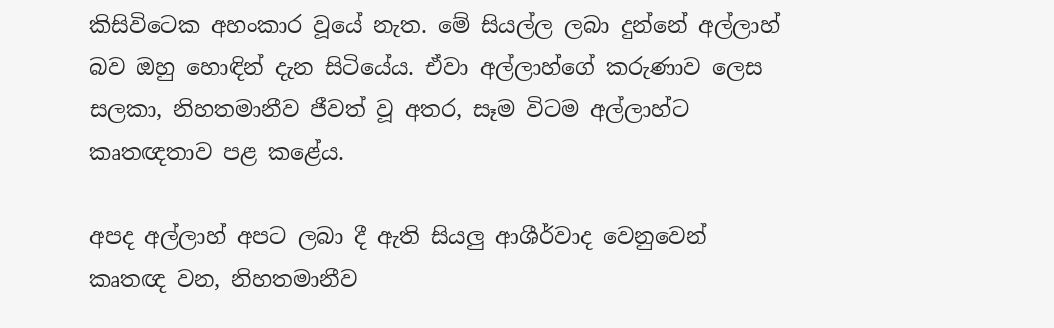කිසිවිටෙක අහංකාර වූයේ නැත. මේ සියල්ල ලබා දුන්නේ අල්ලාහ් බව ඔහු හොඳින් දැන සිටියේය. ඒවා අල්ලාහ්ගේ කරුණාව ලෙස සලකා, නිහතමානීව ජීවත් වූ අතර, සෑම විටම අල්ලාහ්ට කෘතඥතාව පළ කළේය.

අපද අල්ලාහ් අපට ලබා දී ඇති සියලු ආශීර්වාද වෙනුවෙන් කෘතඥ වන, නිහතමානීව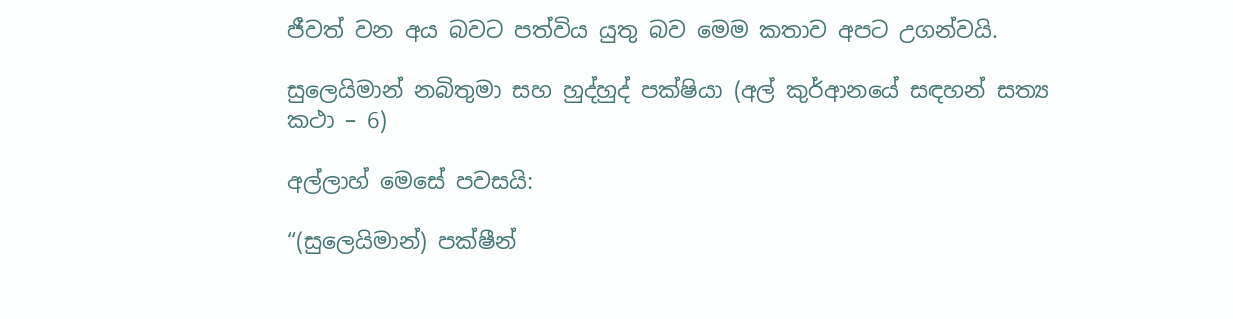ජීවත් වන අය බවට පත්විය යුතු බව මෙම කතාව අපට උගන්වයි.

සුලෙයිමාන් නබිතුමා සහ හුද්හුද් පක්ෂියා (අල් කුර්ආනයේ සඳහන් සත්‍ය කථා – 6)

අල්ලාහ් මෙසේ පවසයි:

“(සුලෙයිමාන්) පක්ෂීන්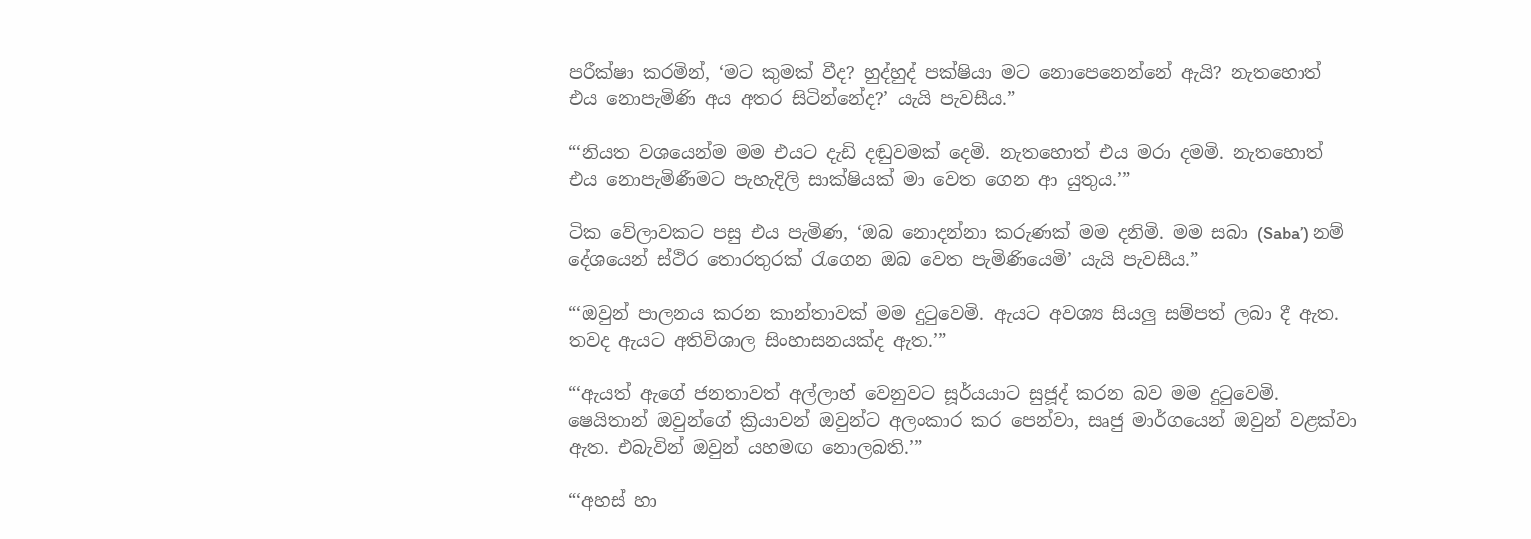පරීක්ෂා කරමින්, ‘මට කුමක් වීද? හුද්හුද් පක්ෂියා මට නොපෙනෙන්නේ ඇයි? නැතහොත් එය නොපැමිණි අය අතර සිටින්නේද?’ යැයි පැවසීය.”

“‘නියත වශයෙන්ම මම එයට දැඩි දඬුවමක් දෙමි. නැතහොත් එය මරා දමමි. නැතහොත් එය නොපැමිණීමට පැහැදිලි සාක්ෂියක් මා වෙත ගෙන ආ යුතුය.’”

ටික වේලාවකට පසු එය පැමිණ, ‘ඔබ නොදන්නා කරුණක් මම දනිමි. මම සබා (Saba’) නම් දේශයෙන් ස්ථිර තොරතුරක් රැගෙන ඔබ වෙත පැමිණියෙමි’ යැයි පැවසීය.”

“‘ඔවුන් පාලනය කරන කාන්තාවක් මම දුටුවෙමි. ඇයට අවශ්‍ය සියලු සම්පත් ලබා දී ඇත. තවද ඇයට අතිවිශාල සිංහාසනයක්ද ඇත.’”

“‘ඇයත් ඇගේ ජනතාවත් අල්ලාහ් වෙනුවට සූර්යයාට සුජූද් කරන බව මම දුටුවෙමි. ෂෙයිතාන් ඔවුන්ගේ ක්‍රියාවන් ඔවුන්ට අලංකාර කර පෙන්වා, සෘජු මාර්ගයෙන් ඔවුන් වළක්වා ඇත. එබැවින් ඔවුන් යහමඟ නොලබති.’”

“‘අහස් හා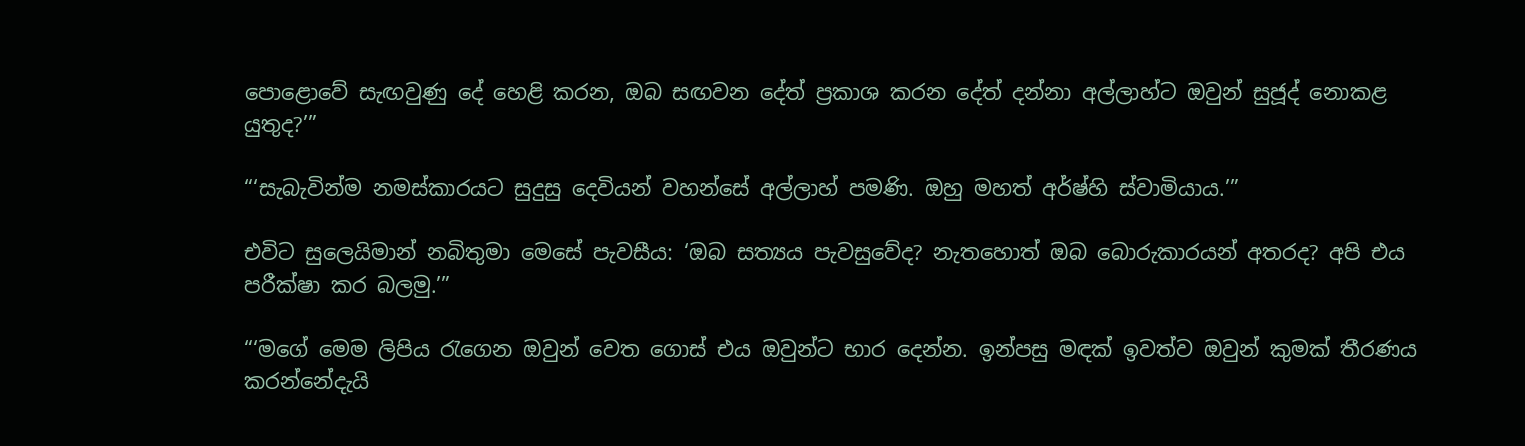පොළොවේ සැඟවුණු දේ හෙළි කරන, ඔබ සඟවන දේත් ප්‍රකාශ කරන දේත් දන්නා අල්ලාහ්ට ඔවුන් සුජූද් නොකළ යුතුද?’”

“‘සැබැවින්ම නමස්කාරයට සුදුසු දෙවියන් වහන්සේ අල්ලාහ් පමණි. ඔහු මහත් අර්ෂ්හි ස්වාමියාය.’”

එවිට සුලෙයිමාන් නබිතුමා මෙසේ පැවසීය: ‘ඔබ සත්‍යය පැවසුවේද? නැතහොත් ඔබ බොරුකාරයන් අතරද? අපි එය පරීක්ෂා කර බලමු.’”

“‘මගේ මෙම ලිපිය රැගෙන ඔවුන් වෙත ගොස් එය ඔවුන්ට භාර දෙන්න. ඉන්පසු මඳක් ඉවත්ව ඔවුන් කුමක් තීරණය කරන්නේදැයි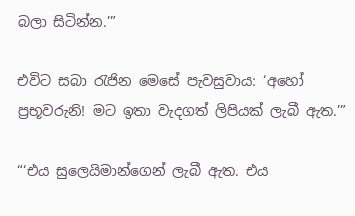බලා සිටින්න.’”

එවිට සබා රැජින මෙසේ පැවසුවාය: ‘අහෝ ප්‍රභූවරුනි! මට ඉතා වැදගත් ලිපියක් ලැබී ඇත.’”

“‘එය සුලෙයිමාන්ගෙන් ලැබී ඇත. එය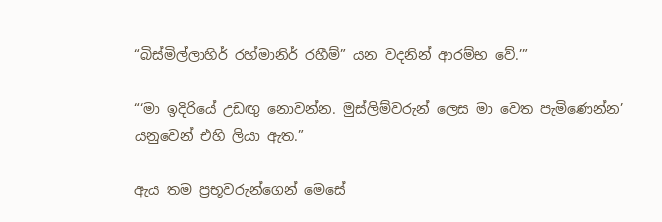“බිස්මිල්ලාහිර් රහ්මානිර් රහීම්” යන වදනින් ආරම්භ වේ.’”

“‘මා ඉදිරියේ උඩඟු නොවන්න. මුස්ලිම්වරුන් ලෙස මා වෙත පැමිණෙන්න’ යනුවෙන් එහි ලියා ඇත.”

ඇය තම ප්‍රභූවරුන්ගෙන් මෙසේ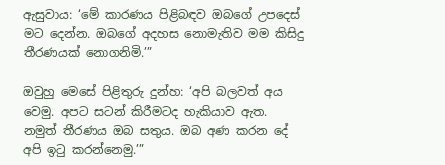ඇසුවාය: ‘මේ කාරණය පිළිබඳව ඔබගේ උපදෙස් මට දෙන්න. ඔබගේ අදහස නොමැතිව මම කිසිදු තීරණයක් නොගනිමි.’”

ඔවුහු මෙසේ පිළිතුරු දුන්හ: ‘අපි බලවත් අය වෙමු. අපට සටන් කිරීමටද හැකියාව ඇත. නමුත් තීරණය ඔබ සතුය. ඔබ අණ කරන දේ අපි ඉටු කරන්නෙමු.’”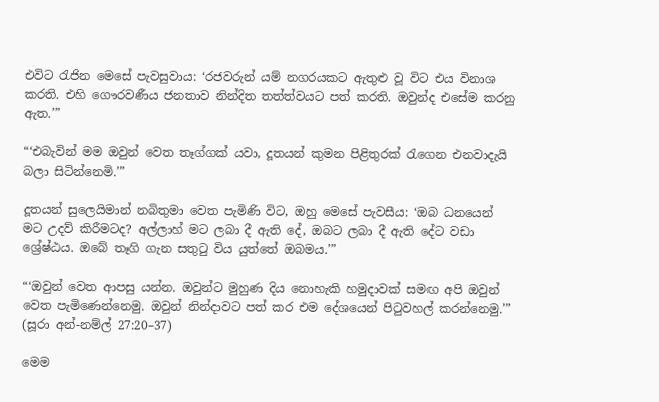එවිට රැජින මෙසේ පැවසුවාය: ‘රජවරුන් යම් නගරයකට ඇතුළු වූ විට එය විනාශ කරති. එහි ගෞරවණීය ජනතාව නින්දිත තත්ත්වයට පත් කරති. ඔවුන්ද එසේම කරනු ඇත.’”

“‘එබැවින් මම ඔවුන් වෙත තෑග්ගක් යවා, දූතයන් කුමන පිළිතුරක් රැගෙන එනවාදැයි බලා සිටින්නෙමි.’”

දූතයන් සුලෙයිමාන් නබිතුමා වෙත පැමිණි විට, ඔහු මෙසේ පැවසීය: ‘ඔබ ධනයෙන් මට උදව් කිරීමටද? අල්ලාහ් මට ලබා දී ඇති දේ, ඔබට ලබා දී ඇති දේට වඩා ශ්‍රේෂ්ඨය. ඔබේ තෑගි ගැන සතුටු විය යුත්තේ ඔබමය.’”

“‘ඔවුන් වෙත ආපසු යන්න. ඔවුන්ට මුහුණ දිය නොහැකි හමුදාවක් සමඟ අපි ඔවුන් වෙත පැමිණෙන්නෙමු. ඔවුන් නින්දාවට පත් කර එම දේශයෙන් පිටුවහල් කරන්නෙමු.’”
(සූරා අන්-නම්ල් 27:20–37)

මෙම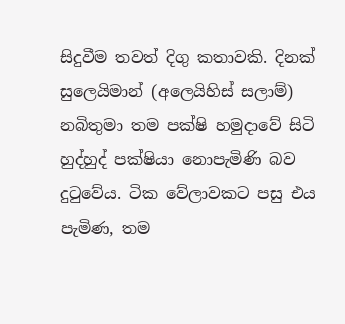සිදුවීම තවත් දිගු කතාවකි. දිනක් සුලෙයිමාන් (අලෙයිහිස් සලාම්) නබිතුමා තම පක්ෂි හමුදාවේ සිටි හුද්හුද් පක්ෂියා නොපැමිණි බව දුටුවේය. ටික වේලාවකට පසු එය පැමිණ, තම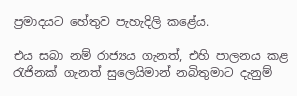ප්‍රමාදයට හේතුව පැහැදිලි කළේය.

එය සබා නම් රාජ්‍යය ගැනත්, එහි පාලනය කළ රැජිනක් ගැනත් සුලෙයිමාන් නබිතුමාට දැනුම්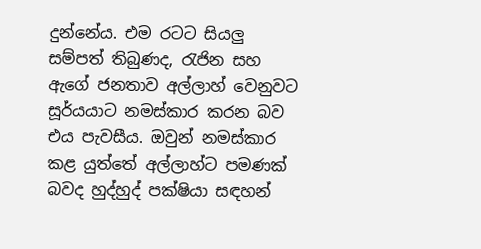දුන්නේය. එම රටට සියලු සම්පත් තිබුණද, රැජින සහ ඇගේ ජනතාව අල්ලාහ් වෙනුවට සූර්යයාට නමස්කාර කරන බව එය පැවසීය. ඔවුන් නමස්කාර කළ යුත්තේ අල්ලාහ්ට පමණක් බවද හුද්හුද් පක්ෂියා සඳහන්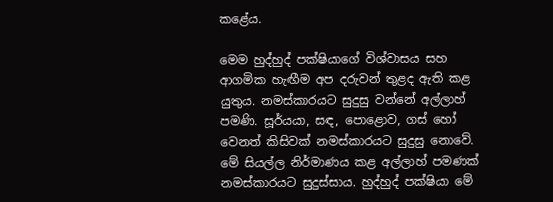කළේය.

මෙම හුද්හුද් පක්ෂියාගේ විශ්වාසය සහ ආගමික හැඟීම අප දරුවන් තුළද ඇති කළ යුතුය. නමස්කාරයට සුදුසු වන්නේ අල්ලාහ් පමණි. සූර්යයා, සඳ, පොළොව, ගස් හෝ වෙනත් කිසිවක් නමස්කාරයට සුදුසු නොවේ. මේ සියල්ල නිර්මාණය කළ අල්ලාහ් පමණක් නමස්කාරයට සුදුස්සාය. හුද්හුද් පක්ෂියා මේ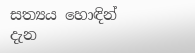සත්‍යය හොඳින් දැන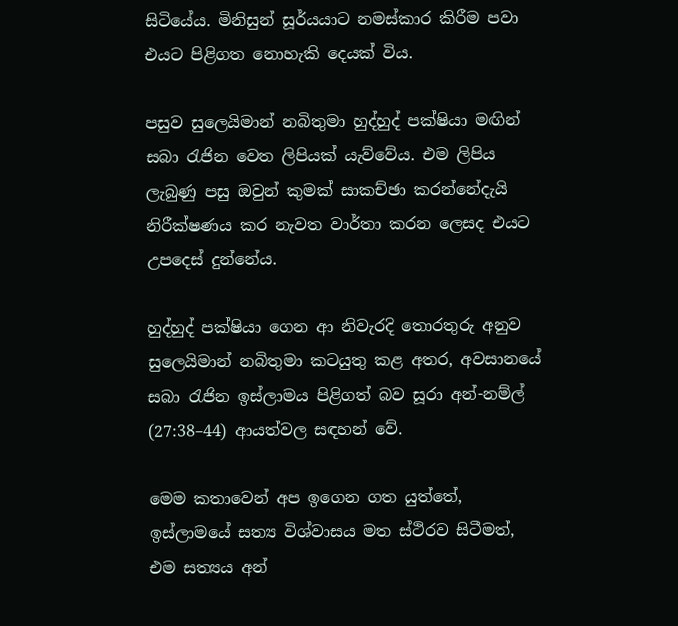සිටියේය. මිනිසුන් සූර්යයාට නමස්කාර කිරීම පවා එයට පිළිගත නොහැකි දෙයක් විය.

පසුව සුලෙයිමාන් නබිතුමා හුද්හුද් පක්ෂියා මඟින් සබා රැජින වෙත ලිපියක් යැව්වේය. එම ලිපිය ලැබුණු පසු ඔවුන් කුමක් සාකච්ඡා කරන්නේදැයි නිරීක්ෂණය කර නැවත වාර්තා කරන ලෙසද එයට උපදෙස් දුන්නේය.

හුද්හුද් පක්ෂියා ගෙන ආ නිවැරදි තොරතුරු අනුව සුලෙයිමාන් නබිතුමා කටයුතු කළ අතර, අවසානයේ සබා රැජින ඉස්ලාමය පිළිගත් බව සූරා අන්-නම්ල් (27:38–44) ආයත්වල සඳහන් වේ.

මෙම කතාවෙන් අප ඉගෙන ගත යුත්තේ, ඉස්ලාමයේ සත්‍ය විශ්වාසය මත ස්ථිරව සිටීමත්, එම සත්‍යය අන්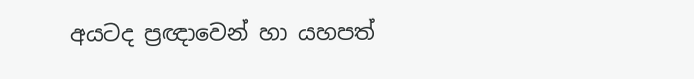අයටද ප්‍රඥාවෙන් හා යහපත්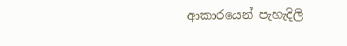ආකාරයෙන් පැහැදිලි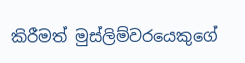කිරීමත් මුස්ලිම්වරයෙකුගේ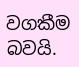වගකීම බවයි.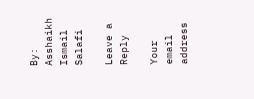By: Asshaikh Ismail Salafi

Leave a Reply

Your email address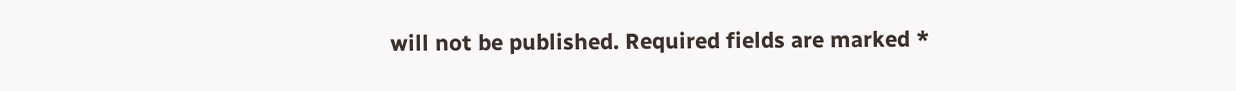will not be published. Required fields are marked *